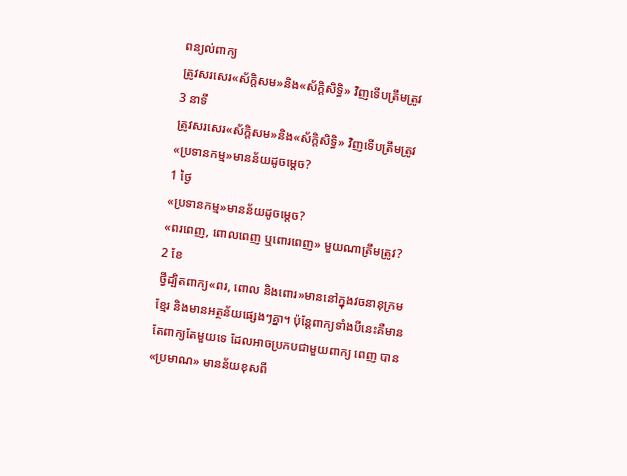ពន្យល់ពាក្យ
ត្រូវសរសេរ«ស័ក្តិសម»និង«ស័ក្តិសិទ្ធិ» វិញទើបត្រឹមត្រូវ
3 នាទី
ត្រូវសរសេរ«ស័ក្តិសម»និង«ស័ក្តិសិទ្ធិ» វិញទើបត្រឹមត្រូវ
«ប្រទានកម្ម»មានន័យដូចម្តេច?
1 ថ្ងៃ
«ប្រទានកម្ម»មានន័យដូចម្តេច?
«ពរពេញ, ពោលពេញ ឬពោរពេញ» មួយណាត្រឹមត្រូវ?
2 ខែ
ថ្វីដ្បិតពាក្យ«ពរ, ពោល និងពោរ»មាននៅក្នុងវចនានុក្រមខ្មែរ និងមានអត្ថន័យផ្សេងៗគ្នា។ ប៉ុន្តែពាក្យទាំងបីនេះគឺមានតែពាក្យតែមួយទេ ដែលអាចប្រកបជាមួយពាក្យ ពេញ បាន
«ប្រមាណ» មានន័យខុសពី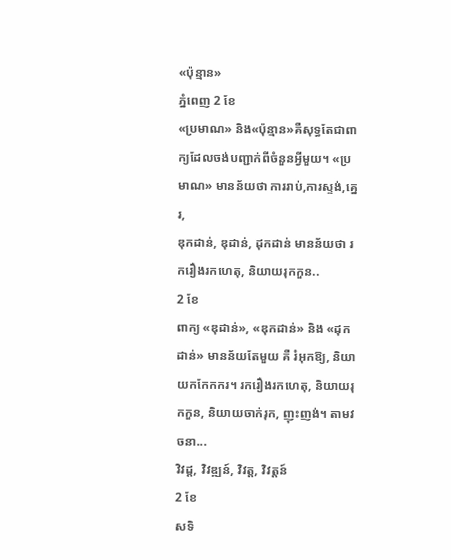«ប៉ុន្មាន»
ភ្នំពេញ 2 ខែ
«ប្រមាណ» និង«ប៉ុន្មាន»គឺសុទ្ធតែជាពាក្យដែលចង់បញ្ជាក់ពីចំនួនអ្វីមួយ។ «ប្រមាណ» មានន័យថា ការរាប់,ការស្ទង់,គ្នេរ,
ឌុកដាន់, ឌុដាន់, ដុកដាន់ មានន័យថា រករឿងរកហេតុ, និយាយរុកកួន..
2 ខែ
ពាក្យ «ឌុដាន់», «ឌុកដាន់» និង «ដុកដាន់» មានន័យតែមួយ គឺ រំអុកឱ្យ, និយាយកកែកករ។ រករឿងរកហេតុ, និយាយរុកកួន, និយាយចាក់រុក, ញុះញង់។ តាមវចនា...
វិវដ្ដ, វិវឌ្ឍន៍, វិវត្ត, វិវត្តន៍
2 ខែ
សទិ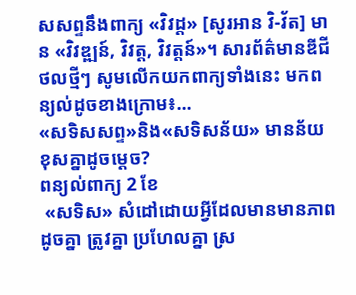សសព្ទនឹងពាក្យ «វិវដ្ត» [សូរអាន វិ-វ័ត] មាន «វិវឌ្ឍន៍, វិវត្ត, វិវត្តន៍»។ សារព័ត៌មានឌីជីថលថ្មីៗ សូមលើកយកពាក្យទាំងនេះ មកពន្យល់ដូចខាងក្រោម៖...
«សទិសសព្ទ»និង«សទិសន័យ» មានន័យខុសគ្នាដូចម្តេច?
ពន្យល់ពាក្យ 2 ខែ
 «សទិស» សំដៅដោយអ្វីដែលមានមានភាពដូចគ្នា ត្រូវគ្នា ប្រហែលគ្នា ស្រ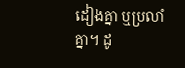ដៀងគ្នា ឬប្រលាំគ្នា។ ដូ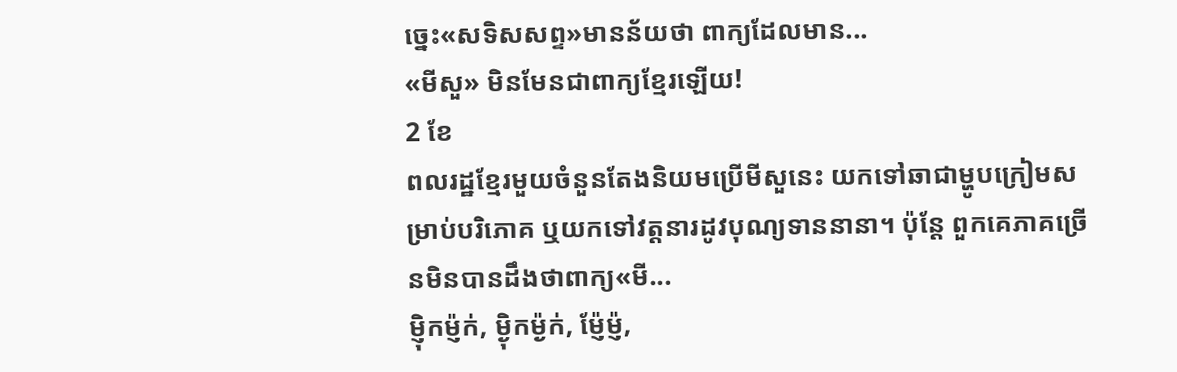ច្នេះ«សទិសសព្ទ»មានន័យថា ពាក្យដែលមាន...
«មីសួ» មិនមែនជាពាក្យខ្មែរឡើយ!
2 ខែ
ពលរដ្ឋខ្មែរមួយចំនួនតែងនិយមប្រើមីសួនេះ យកទៅឆាជាម្ហូបក្រៀមសម្រាប់បរិភោគ ឬយកទៅវត្តនារដូវបុណ្យទាននានា។ ប៉ុន្តែ ពួកគេភាគច្រើនមិនបានដឹងថាពាក្យ«មី...
ម្ញ៉ិកម្ញ៉ក់, ម្ង៉ិកម្ង៉ក់, ម្ញ៉ែម្ញ៉,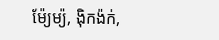ម៉ែ្យម្យ៉, ង៉ិកង៉ក់,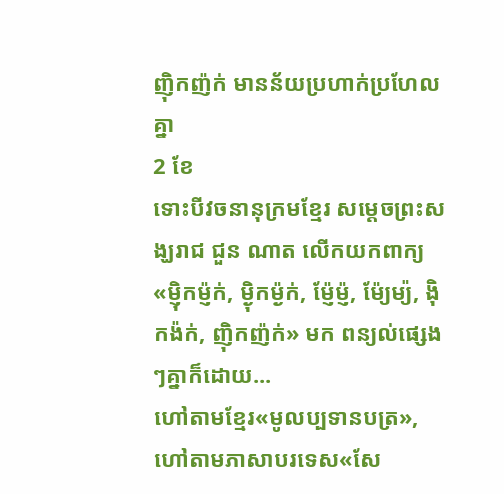ញ៉ិកញ៉ក់ មានន័យប្រហាក់ប្រហែលគ្នា
2 ខែ
ទោះបីវចនានុក្រមខ្មែរ សម្តេចព្រះសង្ឃរាជ ជួន ណាត លើកយកពាក្យ «ម្ញ៉ិកម្ញ៉ក់, ម្ង៉ិកម្ង៉ក់, ម្ញ៉ែម្ញ៉, ម៉ែ្យម្យ៉, ង៉ិកង៉ក់, ញ៉ិកញ៉ក់» មក ពន្យល់ផ្សេងៗគ្នាក៏ដោយ...
ហៅតាមខ្មែរ«មូលប្បទានបត្រ»,ហៅតាមភាសាបរទេស«សែ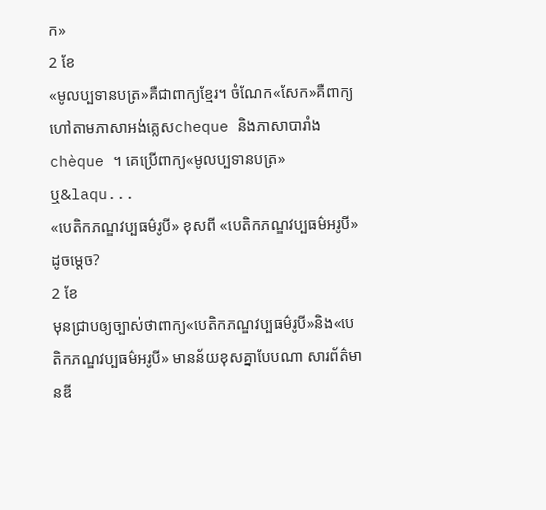ក»
2 ខែ
«មូលប្បទានបត្រ»គឺជាពាក្យខ្មែរ។ ចំណែក«សែក»គឺពាក្យហៅតាមភាសាអង់គ្លេសcheque និងភាសាបារាំងchèque ។ គេប្រើពាក្យ«មូលប្បទានបត្រ» ឬ&laqu...
«បេតិកភណ្ឌវប្បធម៌រូបី» ខុសពី «បេតិកភណ្ឌវប្បធម៌អរូបី»ដូចម្តេច?
2 ខែ
មុនជ្រាបឲ្យច្បាស់ថាពាក្យ«បេតិកភណ្ឌវប្បធម៌រូបី»និង«បេតិកភណ្ឌវប្បធម៌អរូបី» មានន័យខុសគ្នាបែបណា សារព័ត៌មានឌី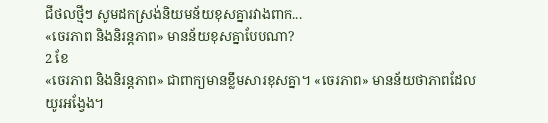ជីថលថ្មីៗ សូមដកស្រង់និយមន័យខុសគ្នារវាងពាក...
«ចេរភាព និងនិរន្តភាព» មានន័យខុសគ្នាបែបណា?
2 ខែ
«ចេរភាព និងនិរន្តភាព» ជាពាក្យមានខ្លឹមសារខុសគ្នា។ «ចេរភាព» មានន័យថាភាពដែលយូរអង្វែង។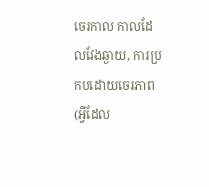ចេរកាល កាលដែលវែងឆ្ងាយ, ការប្រកបដោយចេរភាព (អ្វីដែល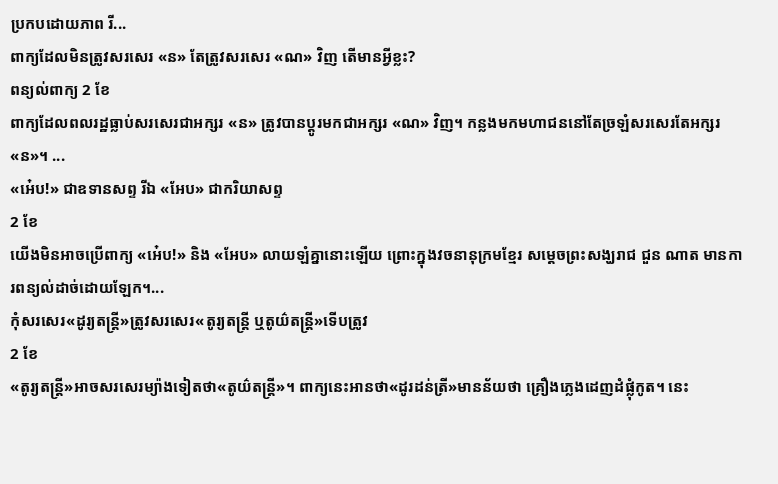ប្រកបដោយភាព រី...
ពាក្យដែលមិនត្រូវសរសេរ «ន» តែត្រូវសរសេរ «ណ» វិញ តើមានអ្វីខ្លះ?
ពន្យល់ពាក្យ 2 ខែ
ពាក្យដែលពលរដ្ឋធ្លាប់សរសេរជាអក្សរ «ន» ត្រូវបានប្តូរមកជាអក្សរ «ណ» វិញ។ កន្លងមកមហាជននៅតែច្រឡំសរសេរតែអក្សរ «ន»។ ...
«អេ៎ប!» ជាឧទានសព្ទ រីឯ «អែប» ជាករិយាសព្ទ
2 ខែ
យើងមិនអាចប្រើពាក្យ «អេ៎ប!» និង «អែប» លាយឡំគ្នានោះឡើយ ព្រោះក្នុងវចនានុក្រមខ្មែរ សម្តេចព្រះសង្ឃរាជ ជួន ណាត មានការពន្យល់ដាច់ដោយឡែក។...
កុំសរសេរ«ដូរ្យតន្ត្រី»ត្រូវសរសេរ«តូរ្យតន្ត្រី ឬតូយ៌តន្ត្រី»ទើបត្រូវ
2 ខែ
«តូរ្យតន្ត្រី»អាចសរសេរម្យ៉ាងទៀតថា«តូយ៌តន្រ្តី»។ ពាក្យនេះអានថា«ដូរដន់ត្រី»មានន័យថា គ្រឿងភ្លេងដេញដំផ្លុំកូត។ នេះ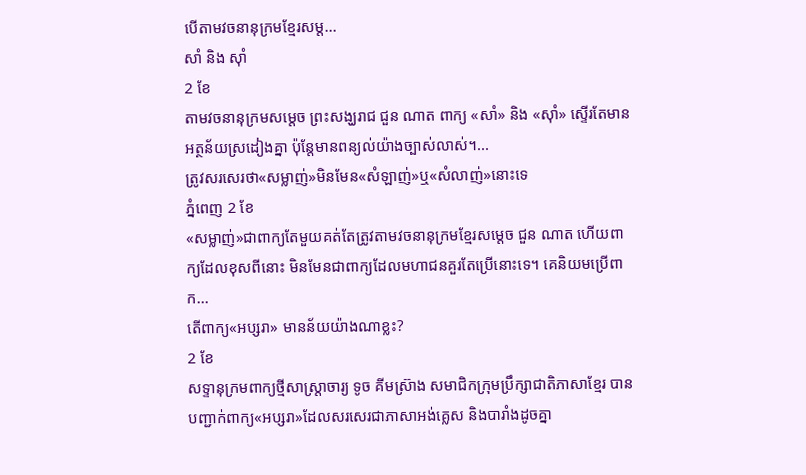បើតាមវចនានុក្រមខ្មែរសម្ត...
សាំ និង ស៊ាំ
2 ខែ
តាមវចនានុក្រមសម្តេច ព្រះសង្ឃរាជ ជួន ណាត ពាក្យ «សាំ» និង «ស៊ាំ» ស្ទើរតែមានអត្ថន័យស្រដៀងគ្នា ប៉ុន្តែមានពន្យល់យ៉ាងច្បាស់លាស់។...
ត្រូវសរសេរថា«សម្លាញ់»មិនមែន«សំឡាញ់»ឬ«សំលាញ់»នោះទេ
ភ្នំពេញ 2 ខែ
«សម្លាញ់»ជាពាក្យតែមួយគត់តែត្រូវតាមវចនានុក្រមខ្មែរសម្តេច ជួន ណាត ហើយពាក្យដែលខុសពីនោះ មិនមែនជាពាក្យដែលមហាជនគួរតែប្រើនោះទេ។ គេនិយមប្រើពាក...
តើពាក្យ«អប្សរា» មានន័យយ៉ាងណាខ្លះ?
2 ខែ
សទ្ទានុក្រមពាក្យថ្មីសាស្ត្រាចារ្យ ទូច គីមស្រ៊ាង សមាជិកក្រុមប្រឹក្សាជាតិភាសាខ្មែរ បានបញ្ជាក់ពាក្យ«អប្សរា»ដែលសរសេរជាភាសាអង់គ្លេស និងបារាំងដូចគ្នា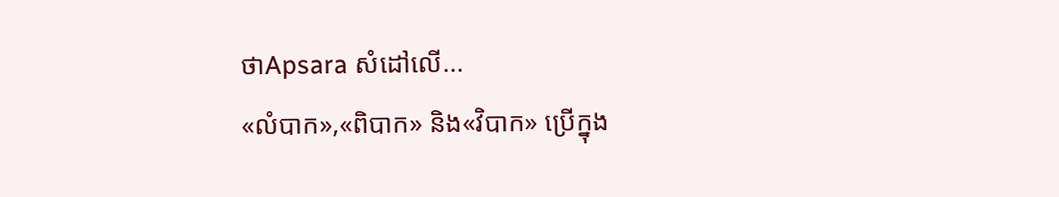ថាApsara សំដៅលើ...
«លំបាក»,«ពិបាក» និង«វិបាក» ប្រើក្នុង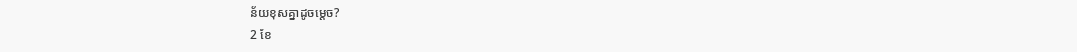ន័យខុសគ្នាដូចម្តេច?
2 ខែ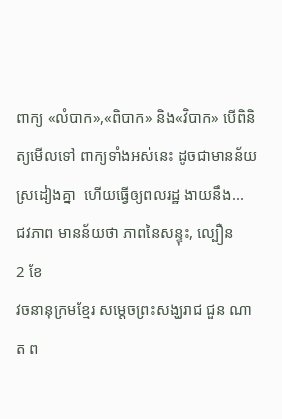ពាក្យ «លំបាក»,«ពិបាក» និង«វិបាក» បើពិនិត្យមើលទៅ ពាក្យទាំងអស់នេះ ដូចជាមានន័យស្រដៀងគ្នា  ហើយធ្វើឲ្យពលរដ្ឋ ងាយនឹង...
ជវភាព មានន័យថា ភាពនៃសន្ទុះ, ល្បឿន
2 ខែ
វចនានុក្រមខ្មែរ សម្តេចព្រះសង្ឃរាជ ជួន ណាត ព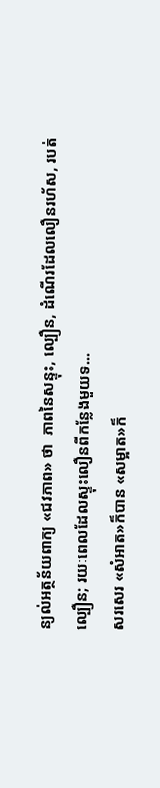ន្យល់អត្ថន័យពាក្យ «ជវភាព» ថា  ភាពនៃសន្ទុះ, ល្បឿន, ដំណើរដែលលឿនរហ័ស, របត់ល្បឿន; រយៈពេលដែលស្ទុះលឿនពីកន្លែងមួយទ...
សរសេរ «សំអាត»ក៏បាន «សម្អាត»ក៏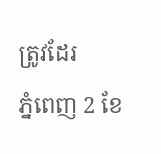ត្រូវដែរ
ភ្នំពេញ 2 ខែ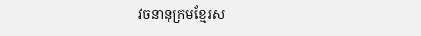វចនានុក្រមខ្មែរស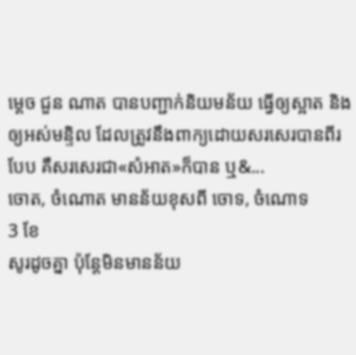ម្តេច ជួន ណាត បានបញ្ជាក់និយមន័យ ធ្វើឲ្យស្អាត និងឲ្យអស់មន្ទិល ដែលត្រូវនឹងពាក្យដោយសរសេរបានពីរបែប គឺសរសេរជា«សំអាត»ក៏បាន ឬ&...
ចោត, ចំណោត មានន័យខុសពី ចោទ, ចំណោទ
3 ខែ
សូរដូចគ្នា ប៉ុន្តែមិនមានន័យ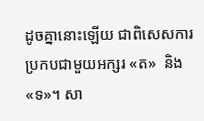ដូចគ្នានោះឡើយ ជាពិសេសការប្រកបជាមួយអក្សរ «ត»  និង «ទ»។ សា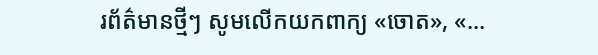រព័ត៌មានថ្មីៗ សូមលើកយកពាក្យ «ចោត», «...